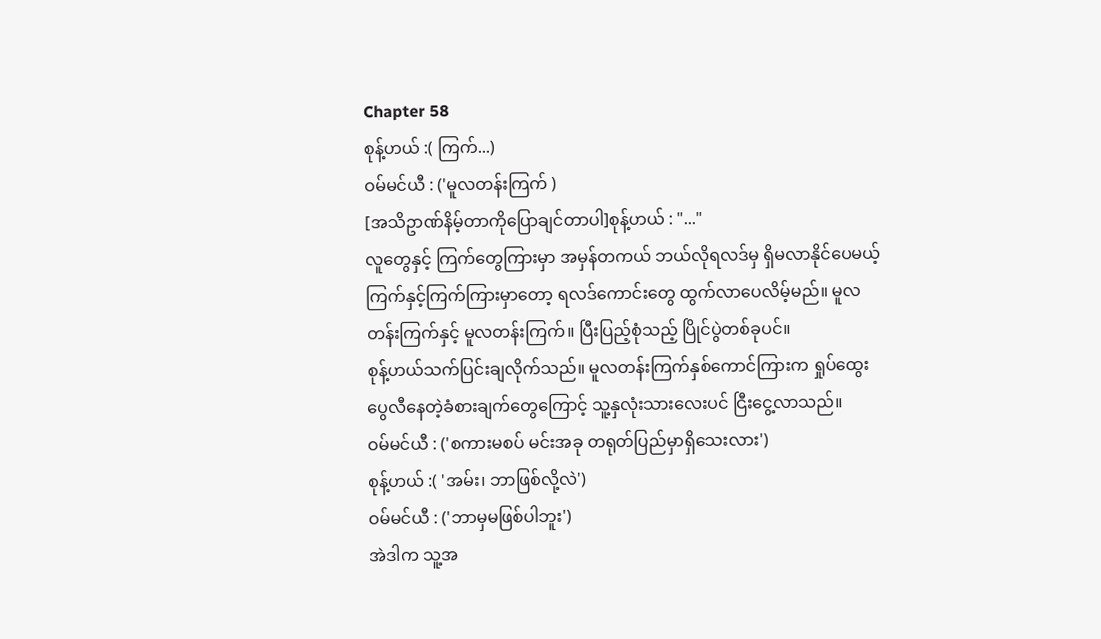Chapter 58
စုန့်ဟယ် :( ကြက်...)
ဝမ်မင်ယီ : ('မူလတန်းကြက် )
[အသိဥာဏ်နိမ့်တာကိုပြောချင်တာပါ]စုန့်ဟယ် : "..."
လူတွေနှင့် ကြက်တွေကြားမှာ အမှန်တကယ် ဘယ်လိုရလဒ်မှ ရှိမလာနိုင်ပေမယ့် ကြက်နှင့်ကြက်ကြားမှာတော့ ရလဒ်ကောင်းတွေ ထွက်လာပေလိမ့်မည်။ မူလတန်းကြက်နှင့် မူလတန်းကြက်။ ပြီးပြည့်စုံသည့် ပြိုင်ပွဲတစ်ခုပင်။
စုန့်ဟယ်သက်ပြင်းချလိုက်သည်။ မူလတန်းကြက်နှစ်ကောင်ကြားက ရှုပ်ထွေးပွေလီနေတဲ့ခံစားချက်တွေကြောင့် သူ့နှလုံးသားလေးပင် ငြီးငွေ့လာသည်။
ဝမ်မင်ယီ : ('စကားမစပ် မင်းအခု တရုတ်ပြည်မှာရှိသေးလား')
စုန့်ဟယ် :( 'အမ်း၊ ဘာဖြစ်လို့လဲ')
ဝမ်မင်ယီ : ('ဘာမှမဖြစ်ပါဘူး')
အဲဒါက သူ့အ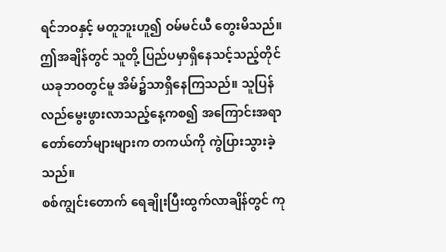ရင်ဘဝနှင့် မတူဘူးဟူ၍ ဝမ်မင်ယီ တွေးမိသည်။ ဤအချိန်တွင် သူတို့ ပြည်ပမှာရှိနေသင့်သည့်တိုင် ယခုဘဝတွင်မူ အိမ်၌သာရှိနေကြသည်။ သူပြန်လည်မွေးဖွားလာသည့်နေ့ကစ၍ အကြောင်းအရာ တော်တော်များများက တကယ်ကို ကွဲပြားသွားခဲ့သည်။
စစ်ကျွင်းတောက် ရေချိုးပြီးထွက်လာချိန်တွင် ကု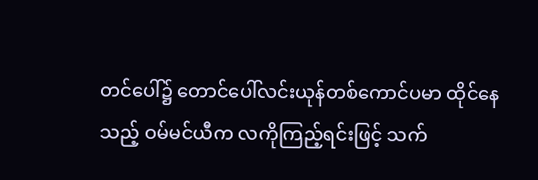တင်ပေါ်၌ တောင်ပေါ်လင်းယုန်တစ်ကောင်ပမာ ထိုင်နေသည့် ဝမ်မင်ယီက လကိုကြည့်ရင်းဖြင့် သက်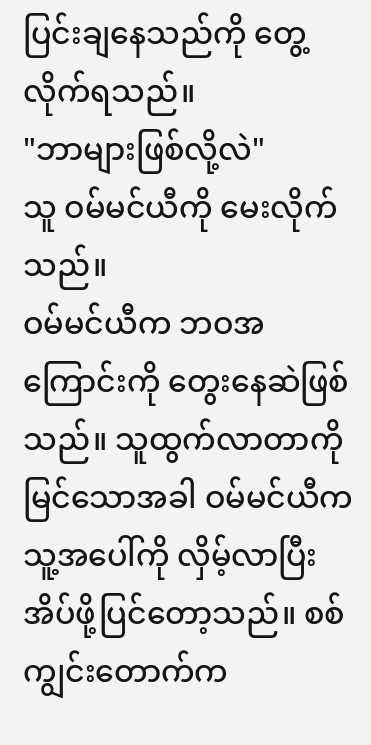ပြင်းချနေသည်ကို တွေ့လိုက်ရသည်။
"ဘာများဖြစ်လို့လဲ"
သူ ဝမ်မင်ယီကို မေးလိုက်သည်။
ဝမ်မင်ယီက ဘဝအကြောင်းကို တွေးနေဆဲဖြစ်သည်။ သူထွက်လာတာကိုမြင်သောအခါ ဝမ်မင်ယီက သူ့အပေါ်ကို လှိမ့်လာပြီး အိပ်ဖို့ပြင်တော့သည်။ စစ်ကျွင်းတောက်က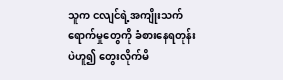သူက ငလျင်ရဲ့အကျိုးသက်ရောက်မှုတွေကို ခံစားနေရတုန်းပဲဟူ၍ တွေးလိုက်မိ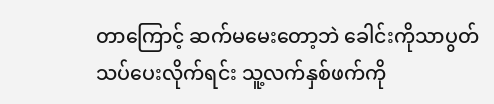တာကြောင့် ဆက်မမေးတော့ဘဲ ခေါင်းကိုသာပွတ်သပ်ပေးလိုက်ရင်း သူ့လက်နှစ်ဖက်ကို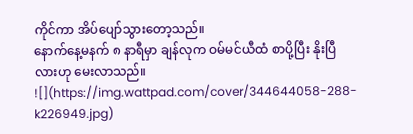ကိုင်ကာ အိပ်ပျော်သွားတော့သည်။
နောက်နေ့မနက် ၈ နာရီမှာ ချန်လုက ဝမ်မင်ယီထံ စာပို့ပြီး နိုးပြီလားဟု မေးလာသည်။
![](https://img.wattpad.com/cover/344644058-288-k226949.jpg)